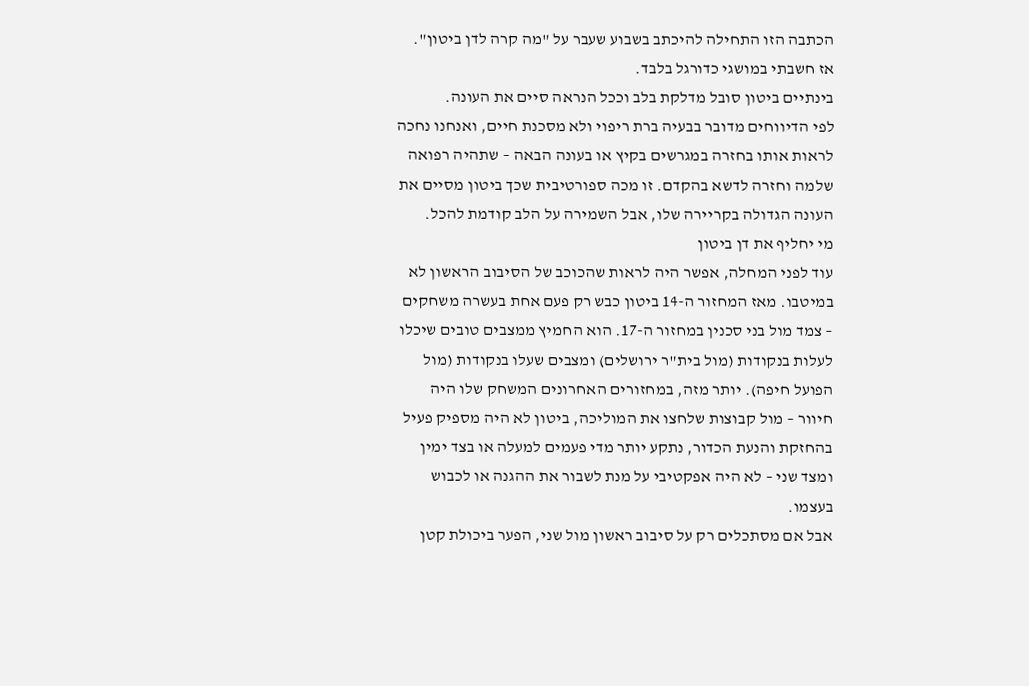הכתבה הזו התחילה להיכתב בשבוע שעבר על "מה קרה לדן ביטון". אז חשבתי במושגי כדורגל בלבד.
בינתיים ביטון סובל מדלקת בלב וככל הנראה סיים את העונה.
לפי הדיווחים מדובר בבעיה ברת ריפוי ולא מסכנת חיים, ואנחנו נחכה לראות אותו בחזרה במגרשים בקיץ או בעונה הבאה – שתהיה רפואה שלמה וחזרה לדשא בהקדם. זו מכה ספורטיבית שכך ביטון מסיים את העונה הגדולה בקריירה שלו, אבל השמירה על הלב קודמת להכל.
מי יחליף את דן ביטון
עוד לפני המחלה, אפשר היה לראות שהכוכב של הסיבוב הראשון לא במיטבו. מאז המחזור ה-14 ביטון כבש רק פעם אחת בעשרה משחקים – צמד מול בני סכנין במחזור ה-17. הוא החמיץ ממצבים טובים שיכלו לעלות בנקודות (מול בית"ר ירושלים) ומצבים שעלו בנקודות (מול הפועל חיפה). יותר מזה, במחזורים האחרונים המשחק שלו היה חיוור – מול קבוצות שלחצו את המוליכה, ביטון לא היה מספיק פעיל בהחזקת והנעת הכדור, נתקע יותר מדי פעמים למעלה או בצד ימין ומצד שני – לא היה אפקטיבי על מנת לשבור את ההגנה או לכבוש בעצמו.
אבל אם מסתכלים רק על סיבוב ראשון מול שני, הפער ביכולת קטן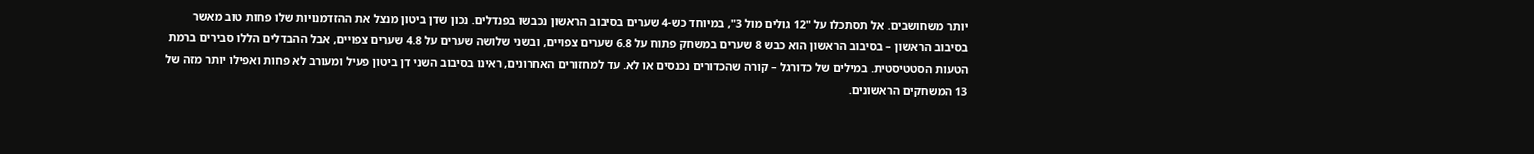יותר משחושבים. אל תסתכלו על "12 גולים מול 3", במיוחד כש-4 שערים בסיבוב הראשון נכבשו בפנדלים. נכון שדן ביטון מנצל את ההזדמנויות שלו פחות טוב מאשר בסיבוב הראשון – בסיבוב הראשון הוא כבש 8 שערים במשחק פתוח על 6.8 שערים צפויים, ובשני שלושה שערים על 4.8 שערים צפויים, אבל ההבדלים הללו סבירים ברמת הטעות הסטטיסטית. במילים של כדורגל – קורה שהכדורים נכנסים או לא. עד למחזורים האחרונים, ראינו בסיבוב השני דן ביטון פעיל ומעורב לא פחות ואפילו יותר מזה של 13 המשחקים הראשונים.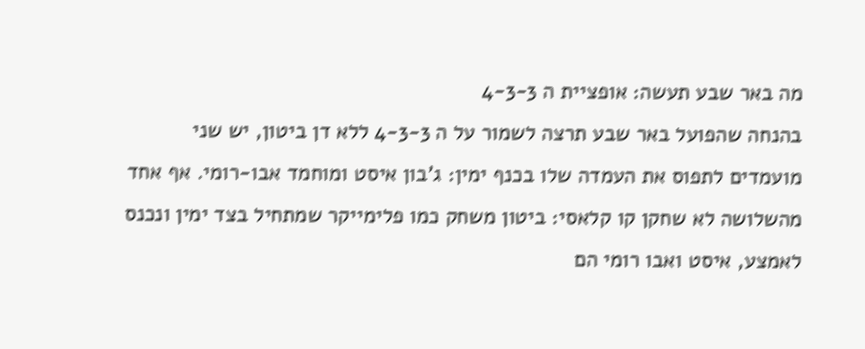מה באר שבע תעשה: אופציית ה 4-3-3
בהנחה שהפועל באר שבע תרצה לשמור על ה 4-3-3 ללא דן ביטון, יש שני מועמדים לתפוס את העמדה שלו בכנף ימין: ג'בון איסט ומוחמד אבו-רומי. אף אחד מהשלושה לא שחקן קו קלאסי: ביטון משחק כמו פלימייקר שמתחיל בצד ימין ונכנס לאמצע, איסט ואבו רומי הם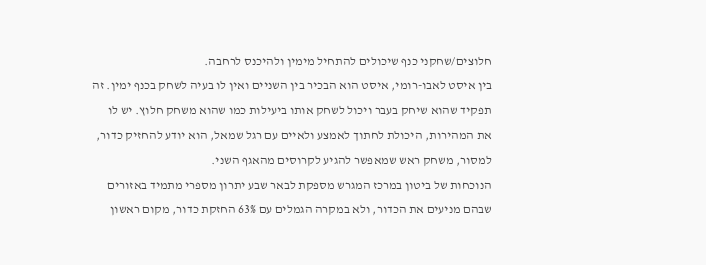חלוצים/שחקני כנף שיכולים להתחיל מימין ולהיכנס לרחבה.
בין איסט לאבו-רומי, איסט הוא הבכיר בין השניים ואין לו בעיה לשחק בכנף ימין. זה תפקיד שהוא שיחק בעבר ויכול לשחק אותו ביעילות כמו שהוא משחק חלוץ. יש לו את המהירות, היכולת לחתוך לאמצע ולאיים עם רגל שמאל, הוא יודע להחזיק כדור, למסור, משחק ראש שמאפשר להגיע לקרוסים מהאגף השני.
הנוכחות של ביטון במרכז המגרש מספקת לבאר שבע יתרון מספרי מתמיד באזורים שבהם מניעים את הכדור, ולא במקרה הגמלים עם 63% החזקת כדור, מקום ראשון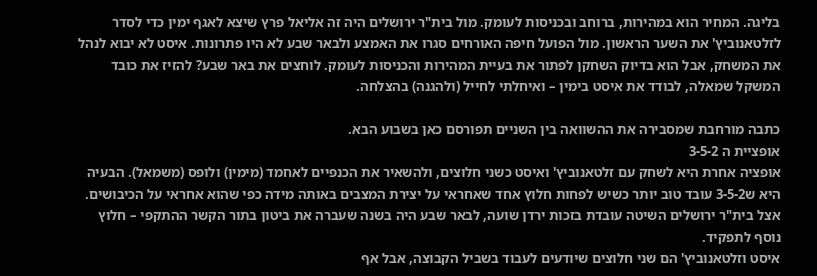בליגה. המחיר הוא במהירות, ברוחב ובכניסות לעומק. מול בית"ר ירושלים היה זה אליאל פרץ שיצא לאגף ימין כדי לסדר לזלטאנוביץ' את השער הראשון. מול הפועל חיפה האורחים סגרו את האמצע ולבאר שבע לא היו פתרונות. איסט לא יבוא לנהל את המשחק, אבל הוא בדיוק השחקן לפתור את בעיית המהירות והכניסות לעומק. לוחצים את באר שבע? להזיז את כובד המשקל שמאלה, לבודד את איסט בימין – ואיחלתי לחייל (ולהגנה) בהצלחה.

כתבה מורחבת שמסבירה את ההשוואה בין השניים תפורסם כאן בשבוע הבא.
אופציית ה 3-5-2
אופציה אחרת היא לשחק עם זלטאנוביץ' ואיסט כשני חלוצים, ולהשאיר את הכנפיים לאחמד (מימין) ולופס (משמאל). הבעיה היא ש3-5-2 עובד טוב יותר כשיש לפחות חלוץ אחד שאחראי על יצירת המצבים באותה מידה כפי שהוא אחראי על הכיבושים. אצל בית"ר ירושלים השיטה עובדת בזכות ירדן שועה, לבאר שבע היה בשנה שעברה את ביטון בתור הקשר ההתקפי – חלוץ נוסף לתפקיד.
איסט וזלטאנוביץ' הם שני חלוצים שיודעים לעבוד בשביל הקבוצה, אבל אף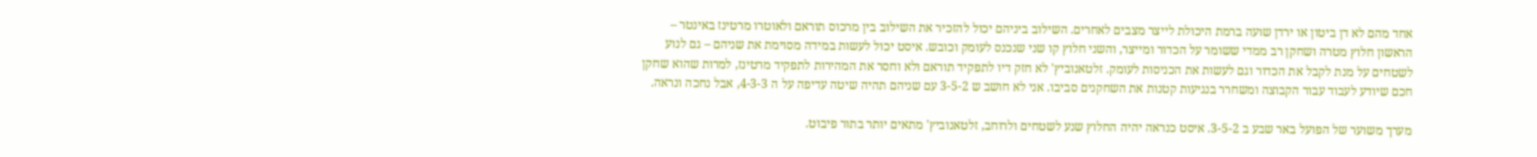אחד מהם לא דן ביטון או ירדן שועה ברמת היכולת לייצר מצבים לאחרים. השילוב ביניהם יכול להזכיר את השילוב בין מרכוס תוראם ולאוטרו מרטינז באינטר – הראשון חלוץ מטרה ושחקן רב ממדי ששומר על הכדור ומייצר, והשני חלוץ קו שני שנכנס לעומק וכובש. איסט יכול לעשות במידה מסוימת את שניהם – גם לנוע לשטחים על מנת לקבל את הכדור וגם לעשות את הכניסות לעומק. זלטאנוביץ' לא חזק דיו לתפקיד תוראם ולא וחסר את המהירות לתפקיד מרטינז, למרות שהוא שחקן חכם שיודע לעבוד עבור הקבוצה ומשחרר בנגיעות קטנות את השחקנים סביבו. אני לא חושב ש 3-5-2 עם שניהם תהיה שיטה עדיפה על ה 4-3-3, אבל נחכה ונראה.

מערך משוער של הפועל באר שבע ב 3-5-2. איסט כנראה יהיה החלוץ שנע לשטחים ולרוחב, זלטאנוביץ' מתאים יותר בתור פיבוט.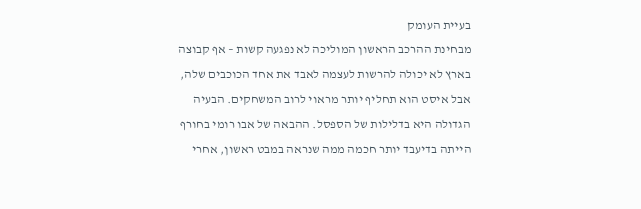בעיית העומק
מבחינת ההרכב הראשון המוליכה לא נפגעה קשות – אף קבוצה בארץ לא יכולה להרשות לעצמה לאבד את אחד הכוכבים שלה, אבל איסט הוא תחליף יותר מראוי לרוב המשחקים. הבעיה הגדולה היא בדלילות של הספסל. ההבאה של אבו רומי בחורף הייתה בדיעבד יותר חכמה ממה שנראה במבט ראשון, אחרי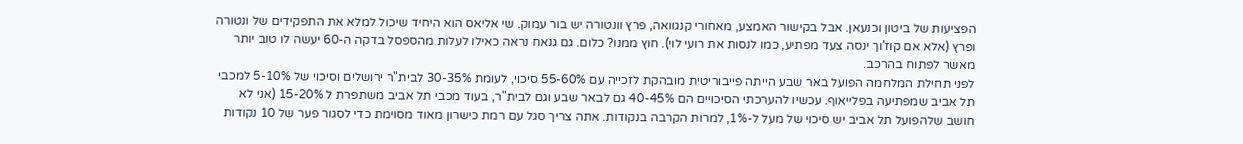הפציעות של ביטון וכנעאן. אבל בקישור האמצע, מאחורי קנגוואה, פרץ וונטורה יש בור עמוק. שי אליאס הוא היחיד שיכול למלא את התפקידים של ונטורה ופרץ (אלא אם קוז'וך ינסה צעד מפתיע, כמו לנסות את רועי לוי). חוץ ממנו? כלום. גם גנאח נראה כאילו לעלות מהספסל בדקה ה-60 יעשה לו טוב יותר מאשר לפתוח בהרכב.
לפני תחילת המלחמה הפועל באר שבע הייתה פייבוריטית מובהקת לזכייה עם 55-60% סיכוי, לעומת 30-35% לבית"ר ירושלים וסיכוי של 5-10% למכבי תל אביב שמפתיעה בפלייאוף. עכשיו להערכתי הסיכויים הם 40-45% גם לבאר שבע וגם לבית"ר, בעוד מכבי תל אביב משתפרת ל 15-20% (אני לא חושב שלהפועל תל אביב יש סיכוי של מעל ל-1%, למרות הקרבה בנקודות. אתה צריך סגל עם רמת כישרון מאוד מסוימת כדי לסגור פער של 10 נקודות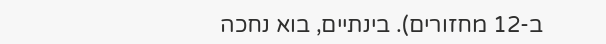ב-12 מחזורים). בינתיים, בוא נחכה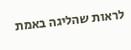לראות שהליגה באמת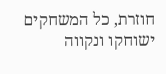חוזרת, כל המשחקים ישוחקו ונקווה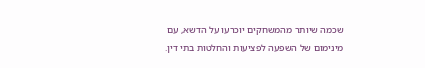שכמה שיותר מהמשחקים יוכרעו על הדשא, עם מינימום של השפעה לפציעות והחלטות בתי דין.